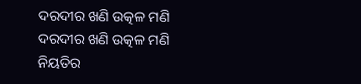ଦରଦୀର ଖଣି ଉତ୍କଳ ମଣି
ଦରଦୀର ଖଣି ଉତ୍କଳ ମଣି
ନିୟତିର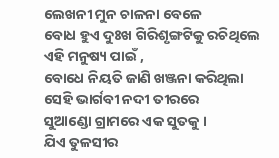ଲେଖନୀ ମୁନ ଚାଳନା ବେଳେ
ବୋଧ ହୁଏ ଦୁଃଖ ଗିରିଶୃଙ୍ଗଟିକୁ ରଚିଥିଲେ
ଏହି ମନୁଷ୍ୟ ପାଇଁ ,
ବୋଧେ ନିୟତି ଜାଣି ଖଞ୍ଜନା କରିଥିଲା
ସେହି ଭାର୍ଗବୀ ନଦୀ ତୀରରେ
ସୁଆଣ୍ଡୋ ଗ୍ରାମରେ ଏକ ସୁତକୁ ।
ଯିଏ ତୁଳସୀର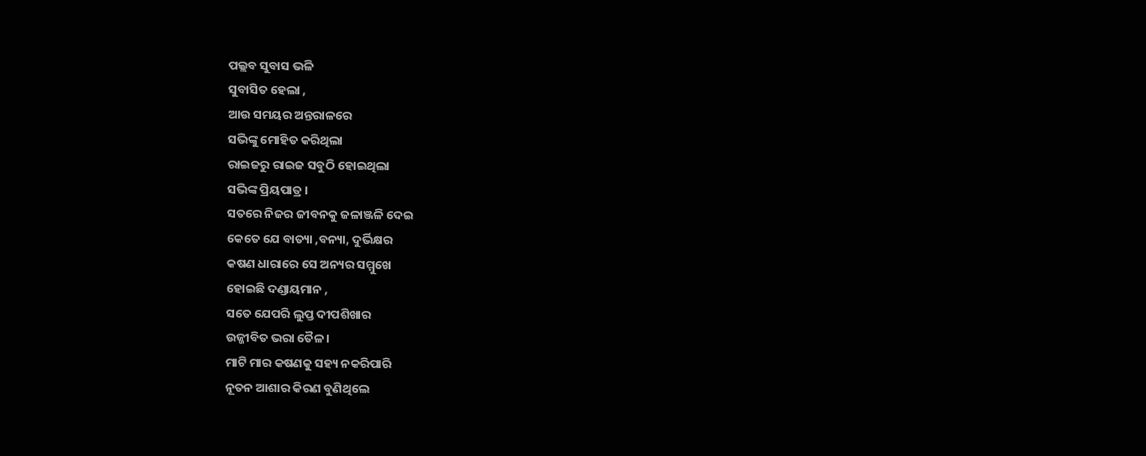ପଲ୍ଲବ ସୁବାସ ଭଳି
ସୁବାସିତ ହେଲା ,
ଆଉ ସମୟର ଅନ୍ତରାଳରେ
ସଭିଙ୍କୁ ମୋହିତ କରିଥିଲା
ରାଇଜରୁ ରାଇଜ ସବୁଠି ହୋଇଥିଲା
ସଭିଙ୍କ ପ୍ରିୟପାତ୍ର ।
ସତରେ ନିଜର ଜୀବନକୁ ଜଳାଞ୍ଜଳି ଦେଇ
କେତେ ଯେ ବାତ୍ୟା ,ବନ୍ୟା, ଦୁର୍ଭିକ୍ଷର
କଷଣ ଧାରାରେ ସେ ଅନ୍ୟର ସମ୍ମୁଖେ
ହୋଇଛି ଦଣ୍ଡାୟମାନ ,
ସତେ ଯେପରି ଲୁପ୍ତ ଦୀପଶିଖାର
ଉଜ୍ଜୀବିତ ଭରା ତୈଳ ।
ମାଟି ମାର କଷଣକୁ ସହ୍ୟ ନକରିପାରି
ନୂତନ ଆଶାର କିରଣ ବୁଣିଥିଲେ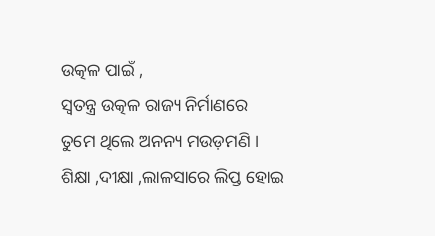ଉତ୍କଳ ପାଇଁ ,
ସ୍ଵତନ୍ତ୍ର ଉତ୍କଳ ରାଜ୍ୟ ନିର୍ମାଣରେ
ତୁମେ ଥିଲେ ଅନନ୍ୟ ମଉଡ଼ମଣି ।
ଶିକ୍ଷା ,ଦୀକ୍ଷା ,ଲାଳସାରେ ଲିପ୍ତ ହୋଇ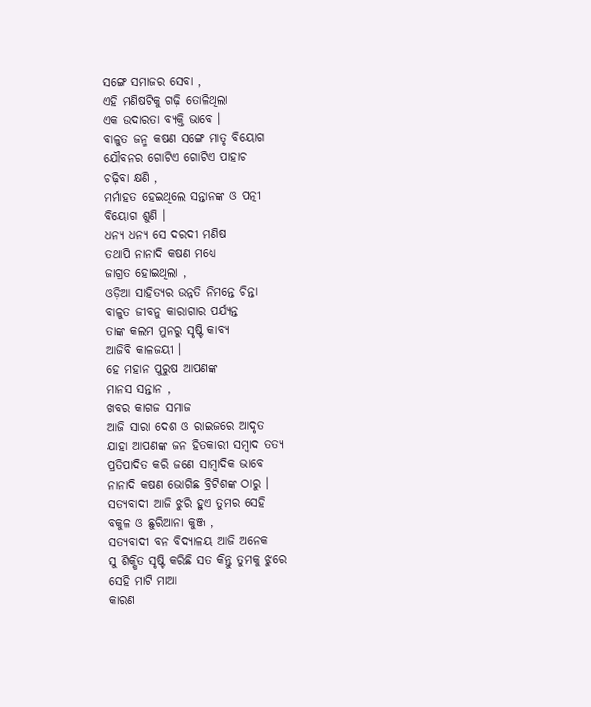ସଙ୍ଗେ ସମାଜର ସେବା ,
ଏହି ମଣିଷଟିକୁ ଗଢ଼ି ତୋଳିଥିଲା
ଏକ ଉଦାରତା ବ୍ୟକ୍ତି ଭାବେ ।
ବାଳୁତ ଜନ୍ମ କଷଣ ସଙ୍ଗେ ମାତୃ ବିୟୋଗ
ଯୌବନର ଗୋଟିଏ ଗୋଟିଏ ପାହାଚ
ଚଢ଼ିବା କ୍ଷଣି ,
ମର୍ମାହତ ହେଇଥିଲେ ସନ୍ତାନଙ୍କ ଓ ପତ୍ନୀ
ବିୟୋଗ ଶୁଣି ।
ଧନ୍ୟ ଧନ୍ୟ ସେ ଦରଦୀ ମଣିଷ
ତଥାପି ନାନାଦି କଷଣ ମଧ୍ୟେ
ଜାଗ୍ରତ ହୋଇଥିଲା ,
ଓଡ଼ିଆ ସାହିତ୍ୟର ଉନ୍ନତି ନିମନ୍ତେ ଚିନ୍ତା
ବାଳୁତ ଜୀବନୁ କାରାଗାର ପର୍ଯ୍ୟନ୍ତ
ତାଙ୍କ କଲମ ମୁନରୁ ସୃଷ୍ଟି କାବ୍ୟ
ଆଜିବି କାଳଜୟୀ ।
ହେ ମହାନ ପୁରୁଷ ଆପଣଙ୍କ
ମାନସ ସନ୍ତାନ ,
ଖବର କାଗଜ ସମାଜ
ଆଜି ସାରା ଦେଶ ଓ ରାଇଜରେ ଆଦୃତ
ଯାହା ଆପଣଙ୍କ ଜନ ହିତକାରୀ ସମ୍ବାଦ ତତ୍ୟ
ପ୍ରତିପାଦିତ କରି ଜଣେ ସାମ୍ବାଦିକ ଭାବେ
ନାନାଦି କଷଣ ଭୋଗିଛ ବ୍ରିଟିଶଙ୍କ ଠାରୁ ।
ସତ୍ୟବାଦୀ ଆଜି ଝୁରି ହୁଏ ତୁମର ସେହି
ବକୁଳ ଓ ଛୁରିଆନା କୁଞ୍ଜ ,
ସତ୍ୟବାଦୀ ବନ ବିଦ୍ୟାଳୟ ଆଜି ଅନେକ
ସୁ ଶିକ୍ଷିତ ସୃଷ୍ଟି କରିଛି ସତ କିନ୍ତୁ ତୁମକୁ ଝୁରେ
ସେହି ମାଟି ମାଆ
କାରଣ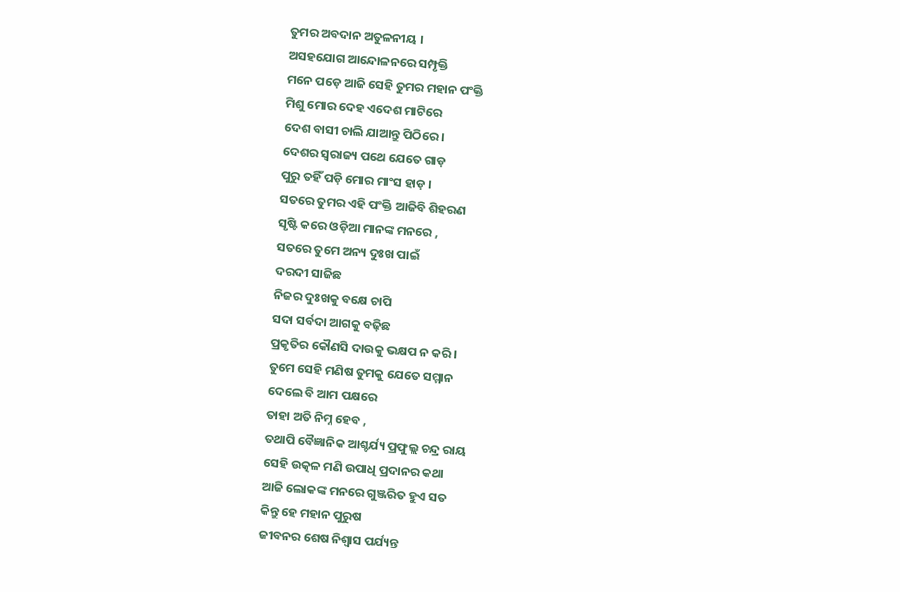ତୁମର ଅବଦାନ ଅତୁଳନୀୟ ।
ଅସହଯୋଗ ଆନ୍ଦୋଳନରେ ସମ୍ପୃକ୍ତି
ମନେ ପଡ଼େ ଆଜି ସେହି ତୁମର ମହାନ ପଂକ୍ତି
ମିଶୁ ମୋର ଦେହ ଏଦେଶ ମାଟିରେ
ଦେଶ ବାସୀ ଚାଲି ଯାଆନ୍ତୁ ପିଠିରେ ।
ଦେଶର ସ୍ଵରାଜ୍ୟ ପଥେ ଯେତେ ଗାଡ଼
ପୁରୁ ତହିଁ ପଡ଼ି ମୋର ମାଂସ ହାଡ଼ ।
ସତରେ ତୁମର ଏହି ପଂକ୍ତି ଆଜିବି ଶିହରଣ
ସୃଷ୍ଟି କରେ ଓଡ଼ିଆ ମାନଙ୍କ ମନରେ ,
ସତରେ ତୁମେ ଅନ୍ୟ ଦୁଃଖ ପାଇଁ
ଦରଦୀ ସାଜିଛ
ନିଜର ଦୁଃଖକୁ ବକ୍ଷେ ଚାପି
ସଦା ସର୍ବଦା ଆଗକୁ ବଢ଼ିଛ
ପ୍ରକୃତିର କୌଣସି ଦାଉକୁ ଭକ୍ଷପ ନ କରି ।
ତୁମେ ସେହି ମଣିଷ ତୁମକୁ ଯେତେ ସମ୍ମାନ
ଦେଲେ ବି ଆମ ପକ୍ଷରେ
ତାହା ଅତି ନିମ୍ନ ହେବ ,
ତଥାପି ବୈଜ୍ଞାନିକ ଆଶ୍ଚର୍ଯ୍ୟ ପ୍ରଫୁଲ୍ଲ ଚନ୍ଦ୍ର ରାୟ
ସେହି ଉତ୍କଳ ମଣି ଉପାଧି ପ୍ରଦାନର କଥା
ଆଜି ଲୋକଙ୍କ ମନରେ ଗୁଞ୍ଜରିତ ହୁଏ ସତ
କିନ୍ତୁ ହେ ମହାନ ପୁରୁଷ
ଜୀବନର ଶେଷ ନିଶ୍ବାସ ପର୍ଯ୍ୟନ୍ତ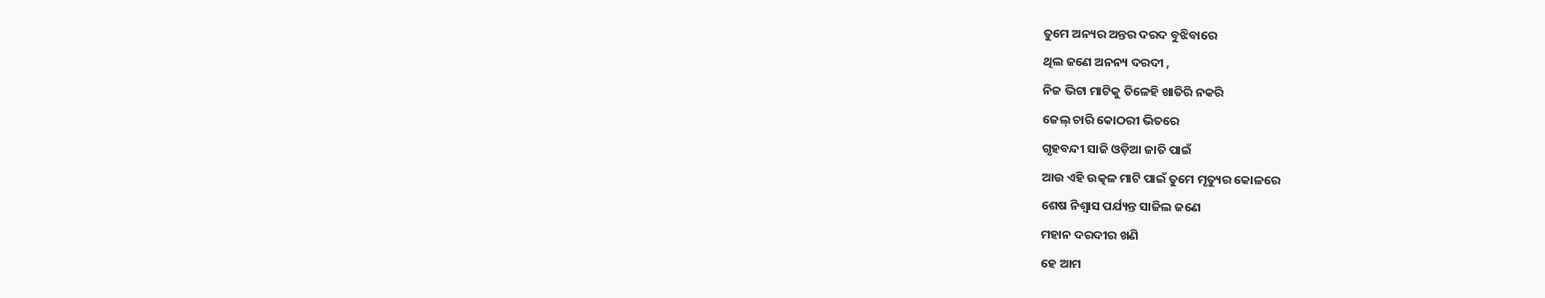ତୁମେ ଅନ୍ୟର ଅନ୍ତର ଦରଦ ବୁଝିବାରେ
ଥିଲ ଜଣେ ଅନନ୍ୟ ଦରଦୀ ,
ନିଜ ଭିଟା ମାଟିକୁ ତିଳେହି ଖାତିରି ନକରି
ଜେଲ୍ ଚାରି କୋଠରୀ ଭିତରେ
ଗୃହବନ୍ଦୀ ସାଜି ଓଡ଼ିଆ ଜାତି ପାଇଁ
ଆଉ ଏହି ଉତ୍କଳ ମାଟି ପାଇଁ ତୁମେ ମୃତ୍ୟୁର କୋଳରେ
ଶେଷ ନିଶ୍ବାସ ପର୍ଯ୍ୟନ୍ତ ସାଜିଲ ଜଣେ
ମହାନ ଦରଦୀର ଖଣି
ହେ ଆମ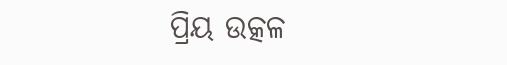ପ୍ରିୟ ଉତ୍କଳ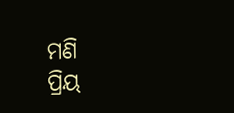ମଣି
ପ୍ରିୟ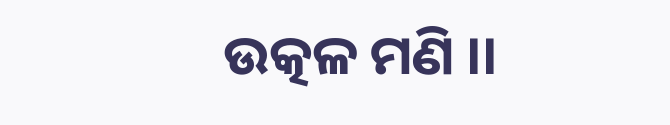ଉତ୍କଳ ମଣି ।।